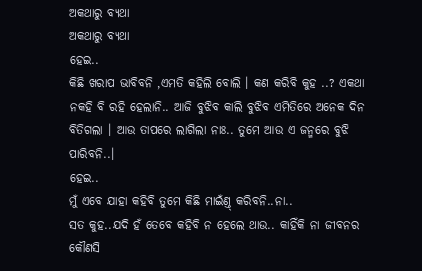ଅକଥାରୁ ବ୍ୟଥା
ଅକଥାରୁ ବ୍ୟଥା
ହେଇ..
କିଛି ଖରାପ ଭାବିବନି ,ଏମତି କହିଲି ବୋଲି । କଣ କରିବି କୁହ ..? ଏକଥା ନକହି ବି ରହି ହେଲାନି.. ଆଜି ବୁଝିବ କାଲି ବୁଝିବ ଏମିତିରେ ଅନେକ ଦିନ ବିତିଗଲା । ଆଉ ତାପରେ ଲାଗିଲା ନାଃ.. ତୁମେ ଆଉ ଏ ଜନ୍ମରେ ବୁଝି ପାରିବନି..।
ହେଇ..
ମୁଁ ଏବେ ଯାହା କହିବି ତୁମେ କିଛି ମାଇଁଣ୍ତ୍ କରିବନି..ନା..
ସତ କୁହ..ଯଦି ହଁ ତେବେ କହିବି ନ ହେଲେ ଥାଉ.. କାହିଁକି ନା ଜୀବନର କୌଣସି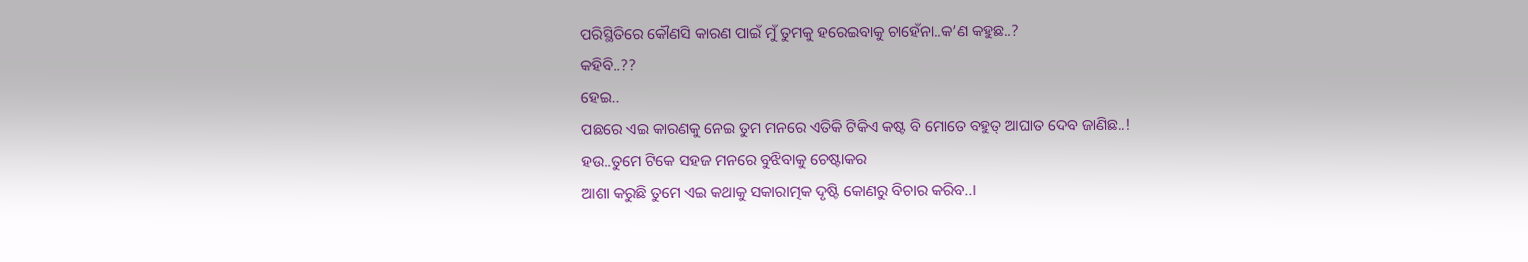ପରିସ୍ଥିତିରେ କୌଣସି କାରଣ ପାଇଁ ମୁଁ ତୁମକୁ ହରେଇବାକୁ ଚାହେଁନା..କ’ଣ କହୁଛ..?
କହିବି..??
ହେଇ..
ପଛରେ ଏଇ କାରଣକୁ ନେଇ ତୁମ ମନରେ ଏତିକି ଟିକିଏ କଷ୍ଟ ବି ମୋତେ ବହୁତ୍ ଆଘାତ ଦେବ ଜାଣିଛ..!
ହଉ..ତୁମେ ଟିକେ ସହଜ ମନରେ ବୁଝିବାକୁ ଚେଷ୍ଟାକର
ଆଶା କରୁଛି ତୁମେ ଏଇ କଥାକୁ ସକାରାତ୍ମକ ଦୃଷ୍ଟି କୋଣରୁ ବିଚାର କରିବ..।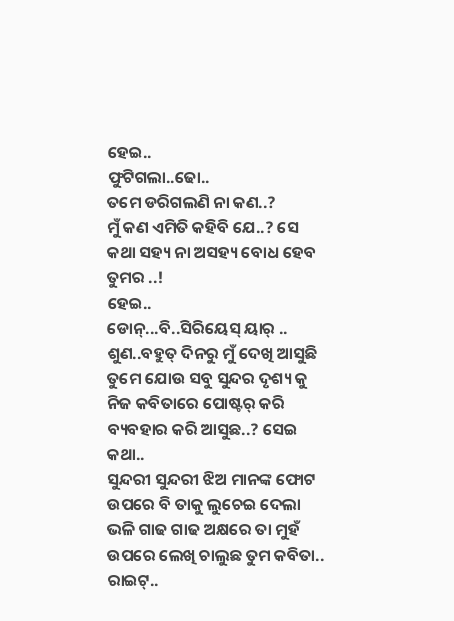ହେଇ..
ଫୁଟିଗଲା..ଢୋ..
ତମେ ଡରିଗଲଣି ନା କଣ..?
ମୁଁ କଣ ଏମିତି କହିବି ଯେ..? ସେ କଥା ସହ୍ୟ ନା ଅସହ୍ୟ ବୋଧ ହେବ ତୁମର ..!
ହେଇ..
ଡୋନ୍...ବି..ସିରିୟେସ୍ ୟାର୍ ..
ଶୁଣ..ବହୁତ୍ ଦିନରୁ ମୁଁ ଦେଖି ଆସୁଛି ତୁମେ ଯୋଉ ସବୁ ସୁନ୍ଦର ଦୃଶ୍ୟ କୁ ନିଜ କବିତାରେ ପୋଷ୍ଟର୍ କରି ବ୍ୟବହାର କରି ଆସୁଛ..? ସେଇ କଥା..
ସୁନ୍ଦରୀ ସୁନ୍ଦରୀ ଝିଅ ମାନଙ୍କ ଫୋଟ ଉପରେ ବି ତାକୁ ଲୁଚେଇ ଦେଲା ଭଳି ଗାଢ ଗାଢ ଅକ୍ଷରେ ତା ମୁହଁ ଉପରେ ଲେଖି ଚାଲୁଛ ତୁମ କବିତା..
ରାଇଟ୍..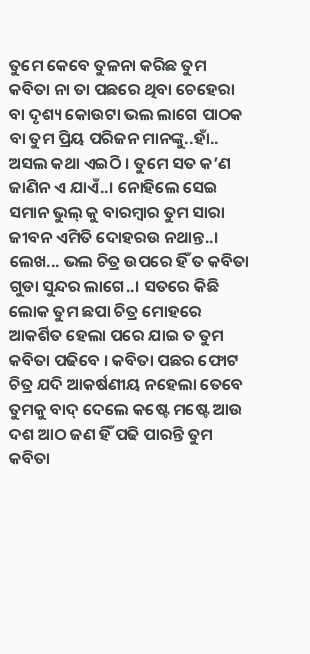ତୁମେ କେବେ ତୁଳନା କରିଛ ତୁମ କବିତା ନା ତା ପଛରେ ଥିବା ଚେହେରା ବା ଦୃଶ୍ୟ କୋଉଟା ଭଲ ଲାଗେ ପାଠକ ବା ତୁମ ପ୍ରିୟ ପରିଜନ ମାନଙ୍କୁ..ହାଁ..
ଅସଲ କଥା ଏଇଠି । ତୁମେ ସତ କ’ଣ ଜାଣିନ ଏ ଯାଏଁ..। ନୋହିଲେ ସେଇ ସମାନ ଭୁଲ୍ କୁ ବାରମ୍ବାର ତୁମ ସାରା ଜୀବନ ଏମିତି ଦୋହରଉ ନଥାନ୍ତ..। ଲେଖ... ଭଲ ଚିତ୍ର ଉପରେ ହିଁ ତ କବିତା ଗୁଡା ସୁନ୍ଦର ଲାଗେ..। ସତରେ କିଛି ଲୋକ ତୁମ ଛପା ଚିତ୍ର ମୋହରେ ଆକର୍ଶିତ ହେଲା ପରେ ଯାଇ ତ ତୁମ କବିତା ପଢିବେ । କବିତା ପଛର ଫୋଟ ଚିତ୍ର ଯଦି ଆକର୍ଷଣୀୟ ନହେଲା ତେବେ ତୁମକୁ ବାଦ୍ ଦେଲେ କଷ୍ଟେ ମଷ୍ଟେ ଆଉ ଦଶ ଆଠ ଜଣ ହିଁ ପଢି ପାରନ୍ତି ତୁମ କବିତା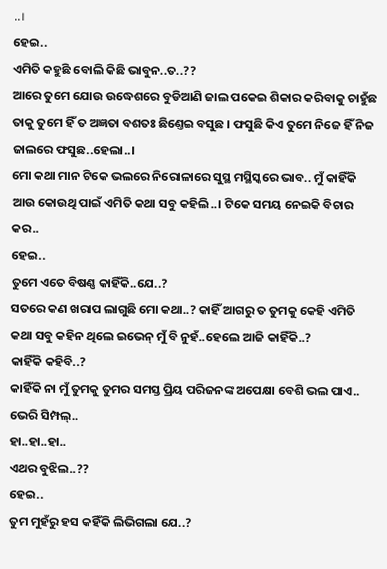..।
ହେଇ..
ଏମିତି କହୁଛି ବୋଲି କିଛି ଭାବୁନ..ତ..??
ଆରେ ତୁମେ ଯୋଉ ଉଦ୍ଧେଶରେ ବୁଡିଆଣି ଜାଲ ପକେଇ ଶିକାର କରିବାକୁ ଚାହୁଁଛ ତାକୁ ତୁମେ ହିଁ ତ ଅଜ୍ଞତା ବଶତଃ ଛିଣ୍ତେଇ ବସୁଛ । ଫସୁଛି କିଏ ତୁମେ ନିଜେ ହିଁ ନିଜ ଜାଲରେ ଫସୁଛ..ହେଲା..।
ମୋ କଥା ମାନ ଟିକେ ଭଲରେ ନିରୋଳାରେ ସୁସ୍ଥ ମସ୍ଥିସ୍କରେ ଭାବ.. ମୁଁ କାହିଁକି ଆଉ କୋଉଥି ପାଇଁ ଏମିତି କଥା ସବୁ କହିଲି..। ଟିକେ ସମୟ ନେଇକି ବିଚାର କର..
ହେଇ..
ତୁମେ ଏତେ ବିଷଣ୍ଣ କାହିଁକି..ଯେ..?
ସତରେ କଣ ଖରାପ ଲାଗୁଛି ମୋ କଥା..? କାହିଁ ଆଗରୁ ତ ତୁମକୁ କେହି ଏମିତି କଥା ସବୁ କହିନ ଥିଲେ ଇଭେନ୍ ମୁଁ ବି ନୁହଁ..ହେଲେ ଆଜି କାହିଁକି..?
କାହିଁକି କହିବି..?
କାହିଁକି ନା ମୁଁ ତୁମକୁ ତୁମର ସମସ୍ତ ପ୍ରିୟ ପରିଜନଙ୍କ ଅପେକ୍ଷା ବେଶି ଭଲ ପାଏ..
ଭେରି ସିମ୍ପଲ୍..
ହା..ହା..ହା..
ଏଥର ବୁଝିଲ..??
ହେଇ..
ତୁମ ମୁହଁରୁ ହସ କହିଁକି ଲିଭିଗଲା ଯେ..?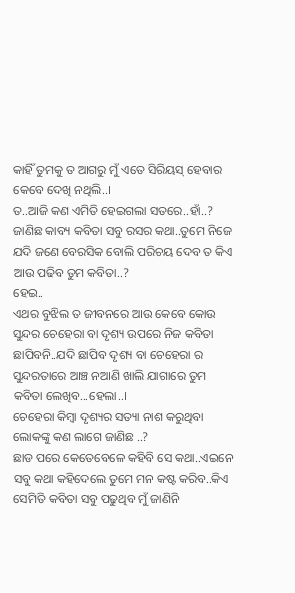କାହିଁ ତୁମକୁ ତ ଆଗରୁ ମୁଁ ଏତେ ସିରିୟସ୍ ହେବାର କେବେ ଦେଖି ନଥିଲି..।
ତ..ଆଜି କଣ ଏମିତି ହେଇଗଲା ସତରେ..ହାଁ..?
ଜାଣିଛ କାବ୍ୟ କବିତା ସବୁ ରସର କଥା..ତୁମେ ନିଜେ ଯଦି ଜଣେ ବେରସିକ ବୋଲି ପରିଚୟ ଦେବ ତ କିଏ ଆଉ ପଢିବ ତୁମ କବିତା..?
ହେଇ..
ଏଥର ବୁଝିଲ ତ ଜୀବନରେ ଆଉ କେବେ କୋଉ ସୁନ୍ଦର ଚେହେରା ବା ଦୃଶ୍ୟ ଉପରେ ନିଜ କବିତା ଛାପିବନି..ଯଦି ଛାପିବ ଦୃଶ୍ୟ ବା ଚେହେରା ର
ସୁନ୍ଦରତାରେ ଆଞ୍ଚ ନଆଣି ଖାଲି ଯାଗାରେ ତୁମ କବିତା ଲେଖିବ...ହେଲା..।
ଚେହେରା କିମ୍ବା ଦୃଶ୍ୟର ସତ୍ୟା ନାଶ କରୁଥିବା ଲୋକଙ୍କୁ କଣ ଲାଗେ ଜାଣିଛ ..?
ଛାଡ ପରେ କେତେବେଳେ କହିବି ସେ କଥା..ଏଇନେ ସବୁ କଥା କହିଦେଲେ ତୁମେ ମନ କଷ୍ଟ କରିବ..କିଏ ସେମିତି କବିତା ସବୁ ପଢୁଥିବ ମୁଁ ଜାଣିନି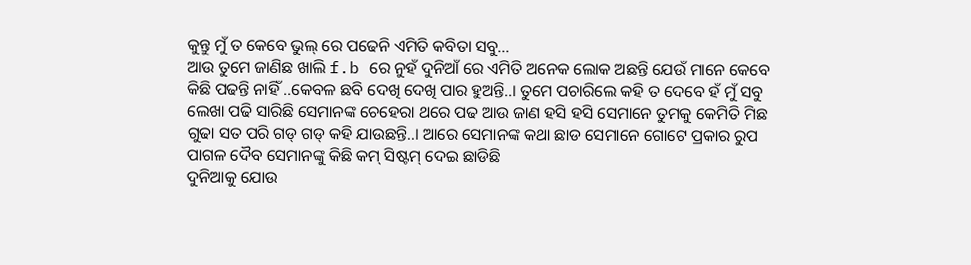କୁନ୍ତୁ ମୁଁ ତ କେବେ ଭୁଲ୍ ରେ ପଢେନି ଏମିତି କବିତା ସବୁ...
ଆଉ ତୁମେ ଜାଣିଛ ଖାଲି f.b ରେ ନୁହଁ ଦୁନିଆଁ ରେ ଏମିତି ଅନେକ ଲୋକ ଅଛନ୍ତି ଯେଉଁ ମାନେ କେବେ କିଛି ପଢନ୍ତି ନାହିଁ ..କେବଳ ଛବି ଦେଖି ଦେଖି ପାର ହୁଅନ୍ତି..। ତୁମେ ପଚାରିଲେ କହି ତ ଦେବେ ହଁ ମୁଁ ସବୁ ଲେଖା ପଢି ସାରିଛି ସେମାନଙ୍କ ଚେହେରା ଥରେ ପଢ ଆଉ ଜାଣ ହସି ହସି ସେମାନେ ତୁମକୁ କେମିତି ମିଛ ଗୁଢା ସତ ପରି ଗଡ୍ ଗଡ୍ କହି ଯାଉଛନ୍ତି..। ଆରେ ସେମାନଙ୍କ କଥା ଛାଡ ସେମାନେ ଗୋଟେ ପ୍ରକାର ରୁପ ପାଗଳ ଦୈବ ସେମାନଙ୍କୁ କିଛି କମ୍ ସିଷ୍ଟମ୍ ଦେଇ ଛାଡିଛି
ଦୁନିଆକୁ ଯୋଉ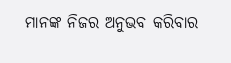ମାନଙ୍କ ନିଜର ଅନୁଭବ କରିବାର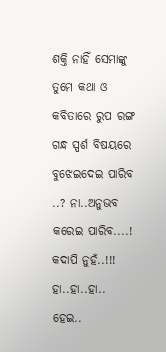ଶକ୍ତି ନାହିଁ ସେମାଙ୍କୁ ତୁମେ କଥା ଓ କବିତାରେ ରୁପ ରଙ୍ଗ ଗନ୍ଧ ସ୍ପର୍ଶ ବିଷୟରେ ବୁଝେଇଦେଇ ପାରିବ ..? ନା..ଅନୁଭବ କରେଇ ପାରିବ....!
କଦାପି ନୁହଁ..!!!
ହା..ହା..ହା..
ହେଇ..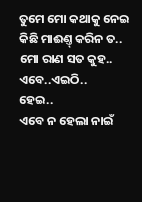ତୁମେ ମୋ କଥାକୁ ନେଇ କିଛି ମାଈଣ୍ତ୍ କରିନ ତ..
ମୋ ରାଣ ସତ କୁହ..
ଏବେ..ଏଇଠି..
ହେଇ..
ଏବେ ନ ହେଲା ନାଇଁ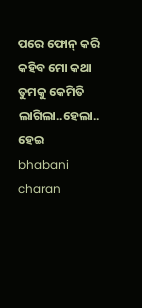ପରେ ଫୋନ୍ କରି କହିବ ମୋ କଥା ତୁମକୁ କେମିତି ଲାଗିଲା..ହେଲା..
ହେଇ
bhabani charan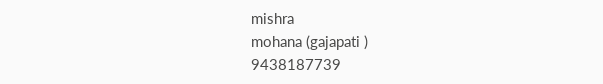mishra
mohana (gajapati )
9438187739